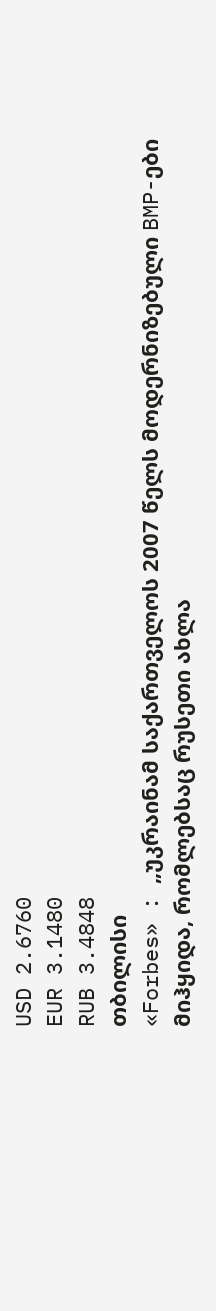USD 2.6760
EUR 3.1480
RUB 3.4848
თბილისი
«Forbes» : „უკრაინამ საქართველოს 2007 წელს მოდერნიზებული BMP-ები მიჰყიდა, რომლებსაც რუსეთი ახლა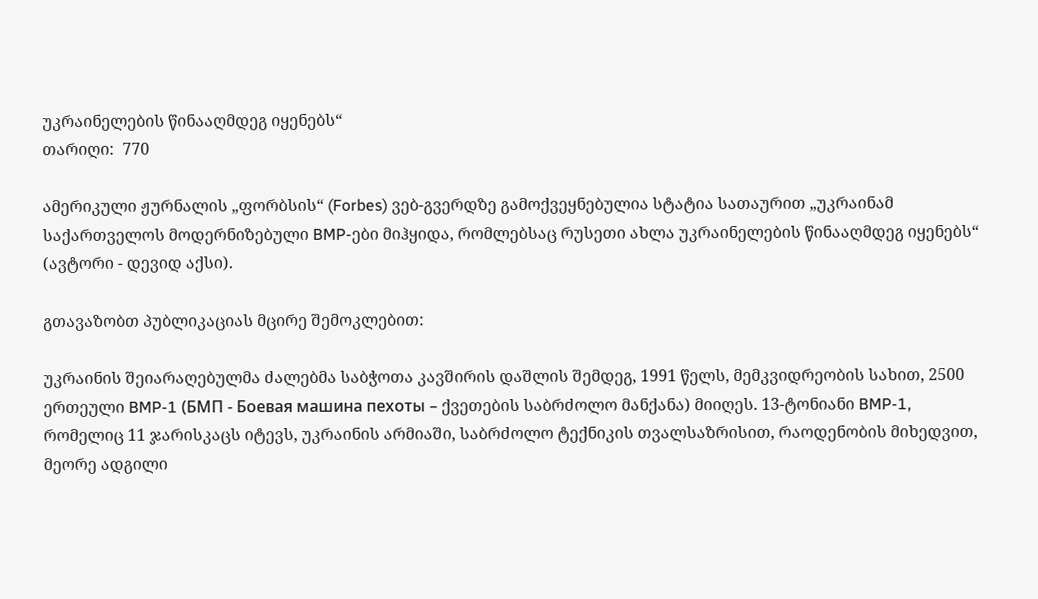უკრაინელების წინააღმდეგ იყენებს“
თარიღი:  770

ამერიკული ჟურნალის „ფორბსის“ (Forbes) ვებ-გვერდზე გამოქვეყნებულია სტატია სათაურით „უკრაინამ საქართველოს მოდერნიზებული BMP-ები მიჰყიდა, რომლებსაც რუსეთი ახლა უკრაინელების წინააღმდეგ იყენებს“ (ავტორი - დევიდ აქსი).

გთავაზობთ პუბლიკაციას მცირე შემოკლებით:

უკრაინის შეიარაღებულმა ძალებმა საბჭოთა კავშირის დაშლის შემდეგ, 1991 წელს, მემკვიდრეობის სახით, 2500 ერთეული BMP-1 (БМП - Боевая машина пехоты – ქვეთების საბრძოლო მანქანა) მიიღეს. 13-ტონიანი BMP-1, რომელიც 11 ჯარისკაცს იტევს, უკრაინის არმიაში, საბრძოლო ტექნიკის თვალსაზრისით, რაოდენობის მიხედვით, მეორე ადგილი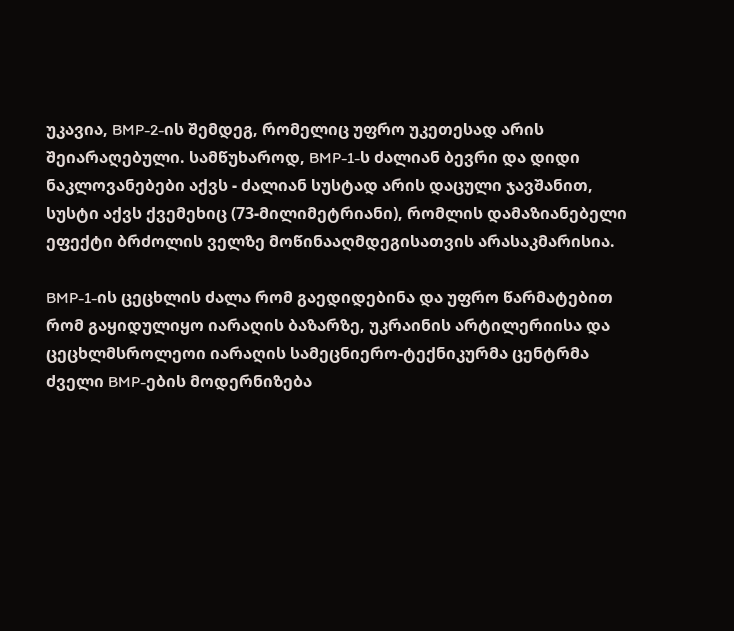უკავია, BMP-2-ის შემდეგ, რომელიც უფრო უკეთესად არის შეიარაღებული. სამწუხაროდ, BMP-1-ს ძალიან ბევრი და დიდი ნაკლოვანებები აქვს - ძალიან სუსტად არის დაცული ჯავშანით, სუსტი აქვს ქვემეხიც (73-მილიმეტრიანი), რომლის დამაზიანებელი ეფექტი ბრძოლის ველზე მოწინააღმდეგისათვის არასაკმარისია.

BMP-1-ის ცეცხლის ძალა რომ გაედიდებინა და უფრო წარმატებით რომ გაყიდულიყო იარაღის ბაზარზე, უკრაინის არტილერიისა და ცეცხლმსროლეოი იარაღის სამეცნიერო-ტექნიკურმა ცენტრმა ძველი BMP-ების მოდერნიზება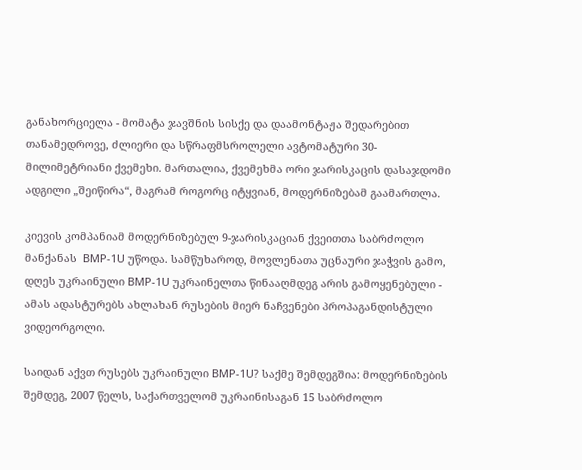განახორციელა - მომატა ჯავშნის სისქე და დაამონტაჟა შედარებით თანამედროვე, ძლიერი და სწრაფმსროლელი ავტომატური 30-მილიმეტრიანი ქვემეხი. მართალია, ქვემეხმა ორი ჯარისკაცის დასაჯდომი ადგილი „შეიწირა“, მაგრამ როგორც იტყვიან, მოდერნიზებამ გაამართლა.

კიევის კომპანიამ მოდერნიზებულ 9-ჯარისკაციან ქვეითთა საბრძოლო მანქანას  BMP-1U უწოდა. სამწუხაროდ, მოვლენათა უცნაური ჯაჭვის გამო, დღეს უკრაინული BMP-1U უკრაინელთა წინააღმდეგ არის გამოყენებული - ამას ადასტურებს ახლახან რუსების მიერ ნაჩვენები პროპაგანდისტული ვიდეორგოლი.

საიდან აქვთ რუსებს უკრაინული BMP-1U? საქმე შემდეგშია: მოდერნიზების შემდეგ, 2007 წელს, საქართველომ უკრაინისაგან 15 საბრძოლო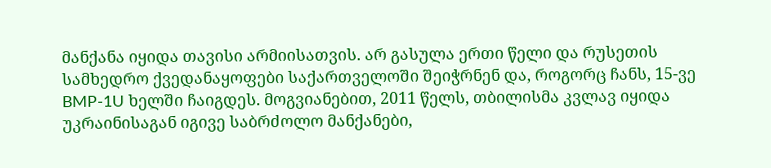მანქანა იყიდა თავისი არმიისათვის. არ გასულა ერთი წელი და რუსეთის სამხედრო ქვედანაყოფები საქართველოში შეიჭრნენ და, როგორც ჩანს, 15-ვე BMP-1U ხელში ჩაიგდეს. მოგვიანებით, 2011 წელს, თბილისმა კვლავ იყიდა უკრაინისაგან იგივე საბრძოლო მანქანები,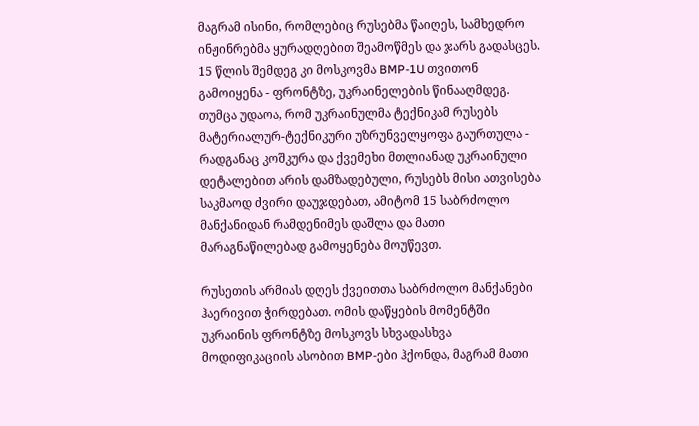მაგრამ ისინი, რომლებიც რუსებმა წაიღეს, სამხედრო ინჟინრებმა ყურადღებით შეამოწმეს და ჯარს გადასცეს. 15 წლის შემდეგ კი მოსკოვმა BMP-1U თვითონ გამოიყენა - ფრონტზე, უკრაინელების წინააღმდეგ. თუმცა უდაოა, რომ უკრაინულმა ტექნიკამ რუსებს მატერიალურ-ტექნიკური უზრუნველყოფა გაურთულა - რადგანაც კოშკურა და ქვემეხი მთლიანად უკრაინული დეტალებით არის დამზადებული, რუსებს მისი ათვისება საკმაოდ ძვირი დაუჯდებათ, ამიტომ 15 საბრძოლო მანქანიდან რამდენიმეს დაშლა და მათი მარაგნაწილებად გამოყენება მოუწევთ.

რუსეთის არმიას დღეს ქვეითთა საბრძოლო მანქანები ჰაერივით ჭირდებათ. ომის დაწყების მომენტში უკრაინის ფრონტზე მოსკოვს სხვადასხვა მოდიფიკაციის ასობით BMP-ები ჰქონდა, მაგრამ მათი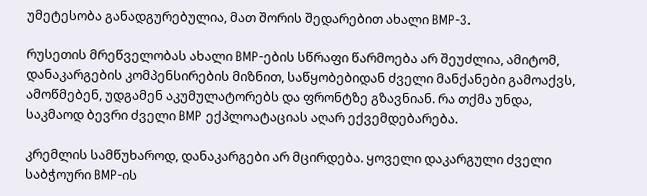უმეტესობა განადგურებულია, მათ შორის შედარებით ახალი BMP-3.

რუსეთის მრეწველობას ახალი BMP-ების სწრაფი წარმოება არ შეუძლია, ამიტომ, დანაკარგების კომპენსირების მიზნით, საწყობებიდან ძველი მანქანები გამოაქვს, ამოწმებენ, უდგამენ აკუმულატორებს და ფრონტზე გზავნიან. რა თქმა უნდა, საკმაოდ ბევრი ძველი BMP ექპლოატაციას აღარ ექვემდებარება.

კრემლის სამწუხაროდ, დანაკარგები არ მცირდება. ყოველი დაკარგული ძველი საბჭოური BMP-ის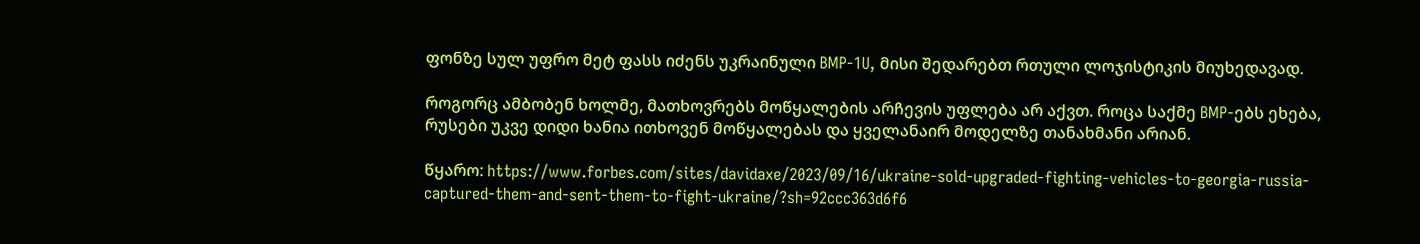ფონზე სულ უფრო მეტ ფასს იძენს უკრაინული BMP-1U, მისი შედარებთ რთული ლოჯისტიკის მიუხედავად.

როგორც ამბობენ ხოლმე, მათხოვრებს მოწყალების არჩევის უფლება არ აქვთ. როცა საქმე BMP-ებს ეხება, რუსები უკვე დიდი ხანია ითხოვენ მოწყალებას და ყველანაირ მოდელზე თანახმანი არიან.

წყარო: https://www.forbes.com/sites/davidaxe/2023/09/16/ukraine-sold-upgraded-fighting-vehicles-to-georgia-russia-captured-them-and-sent-them-to-fight-ukraine/?sh=92ccc363d6f6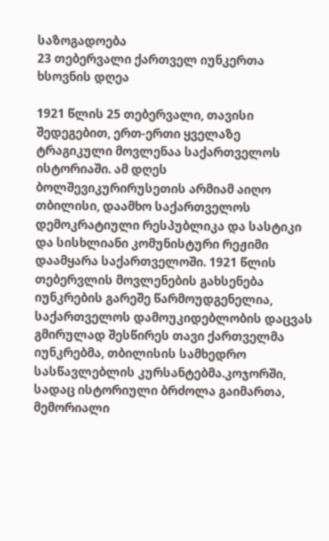საზოგადოება
23 თებერვალი ქართველ იუნკერთა ხსოვნის დღეა

1921 წლის 25 თებერვალი, თავისი შედეგებით, ერთ-ერთი ყველაზე ტრაგიკული მოვლენაა საქართველოს ისტორიაში. ამ დღეს ბოლშევიკურირუსეთის არმიამ აიღო თბილისი, დაამხო საქართველოს დემოკრატიული რესპუბლიკა და სასტიკი და სისხლიანი კომუნისტური რეჟიმი დაამყარა საქართველოში. 1921 წლის თებერვლის მოვლენების გახსენება იუნკრების გარეშე წარმოუდგენელია, საქართველოს დამოუკიდებლობის დაცვას გმირულად შესწირეს თავი ქართველმა იუნკრებმა, თბილისის სამხედრო სასწავლებლის კურსანტებმა.კოჯორში, სადაც ისტორიული ბრძოლა გაიმართა, მემორიალი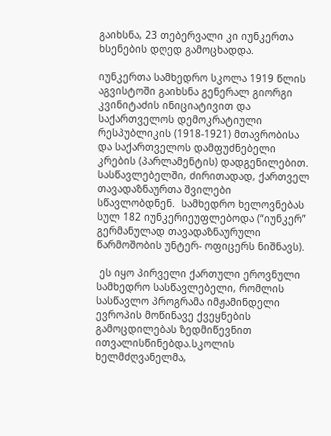გაიხსნა, 23 თებერვალი კი იუნკერთა ხსენების დღედ გამოცხადდა.

იუნკერთა სამხედრო სკოლა 1919 წლის აგვისტოში გაიხსნა გენერალ გიორგი კვინიტაძის ინიციატივით და საქართველოს დემოკრატიული რესპუბლიკის (1918-1921) მთავრობისა და საქართველოს დამფუძნებელი კრების (პარლამენტის) დადგენილებით. სასწავლებელში, ძირითადად, ქართველ თავადაზნაურთა შვილები სწავლობდნენ.  სამხედრო ხელოვნებას სულ 182 იუნკერიეუფლებოდა (“იუნკერ”  გერმანულად თავადაზნაურული წარმოშობის უნტერ- ოფიცერს ნიშნავს).

 ეს იყო პირველი ქართული ეროვნული სამხედრო სასწავლებელი, რომლის სასწავლო პროგრამა იმჟამინდელი ევროპის მოწინავე ქვეყნების გამოცდილებას ზედმიწევნით ითვალისწინებდა.სკოლის ხელმძღვანელმა,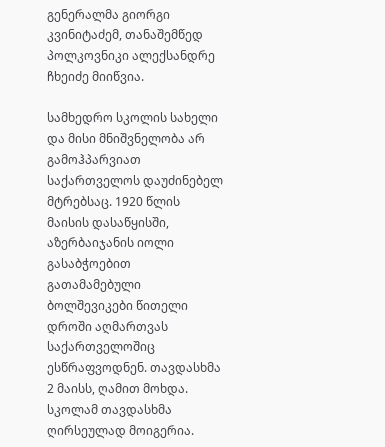გენერალმა გიორგი კვინიტაძემ, თანაშემწედ პოლკოვნიკი ალექსანდრე ჩხეიძე მიიწვია.

სამხედრო სკოლის სახელი და მისი მნიშვნელობა არ გამოჰპარვიათ საქართველოს დაუძინებელ მტრებსაც. 1920 წლის მაისის დასაწყისში, აზერბაიჯანის იოლი გასაბჭოებით გათამამებული ბოლშევიკები წითელი დროში აღმართვას საქართველოშიც ესწრაფვოდნენ. თავდასხმა 2 მაისს, ღამით მოხდა. სკოლამ თავდასხმა ღირსეულად მოიგერია.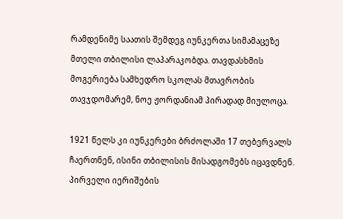რამდენიმე საათის შემდეგ იუნკერთა სიმამაცეზე მთელი თბილისი ლაპარაკობდა. თავდასხმის მოგერიება სამხედრო სკოლას მთავრობის თავჯდომარემ, ნოე ჟორდანიამ პირადად მიულოცა.

1921 წელს კი იუნკერები ბრძოლაში 17 თებერვალს ჩაერთნენ, ისინი თბილისის მისადგომებს იცავდნენ. პირველი იერიშების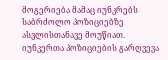მოგერიება მამაც იუნკრებს საბრძოლო პოზიციებზე ასვლისთანავე მოუწიათ. იუნკერთა პოზიციების გარღვევა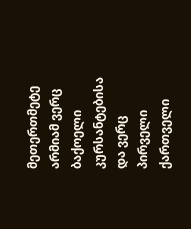მეთერთმეტე არმიამ ვერც ბაქოელი კურსანტებისა და ვერც პირველი ქართველი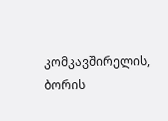კომკავშირელის, ბორის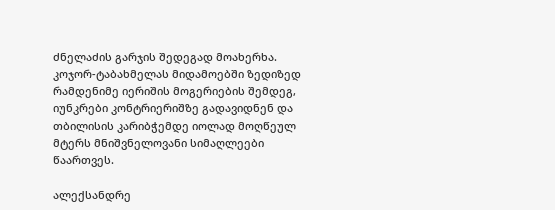ძნელაძის გარჯის შედეგად მოახერხა. კოჯორ-ტაბახმელას მიდამოებში ზედიზედ რამდენიმე იერიშის მოგერიების შემდეგ, იუნკრები კონტრიერიშზე გადავიდნენ და თბილისის კარიბჭემდე იოლად მოღწეულ მტერს მნიშვნელოვანი სიმაღლეები წაართვეს.

ალექსანდრე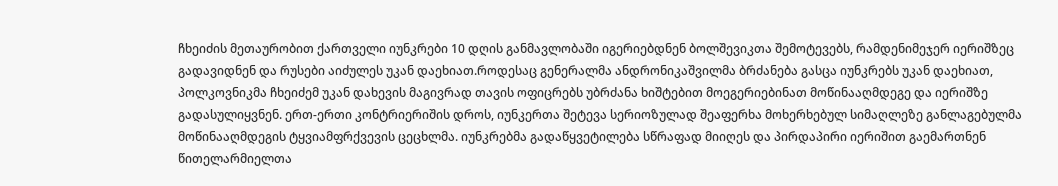ჩხეიძის მეთაურობით ქართველი იუნკრები 10 დღის განმავლობაში იგერიებდნენ ბოლშევიკთა შემოტევებს, რამდენიმეჯერ იერიშზეც გადავიდნენ და რუსები აიძულეს უკან დაეხიათ.როდესაც გენერალმა ანდრონიკაშვილმა ბრძანება გასცა იუნკრებს უკან დაეხიათ, პოლკოვნიკმა ჩხეიძემ უკან დახევის მაგივრად თავის ოფიცრებს უბრძანა ხიშტებით მოეგერიებინათ მოწინააღმდეგე და იერიშზე გადასულიყვნენ. ერთ-ერთი კონტრიერიშის დროს, იუნკერთა შეტევა სერიოზულად შეაფერხა მოხერხებულ სიმაღლეზე განლაგებულმა მოწინააღმდეგის ტყვიამფრქვევის ცეცხლმა. იუნკრებმა გადაწყვეტილება სწრაფად მიიღეს და პირდაპირი იერიშით გაემართნენ წითელარმიელთა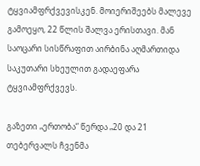ტყვიამფრქვევისკენ. მოიერიშეებს მალევე გამოეყო, 22 წლის შალვა ერისთავი. მან საოცარი სისწრაფით აირბინა აღმართიდა საკუთარი სხეულით გადაეფარა ტყვიამფრქვევს.

გაზეთი „ერთობა“ წერდა „20 და 21 თებერვალს ჩვენმა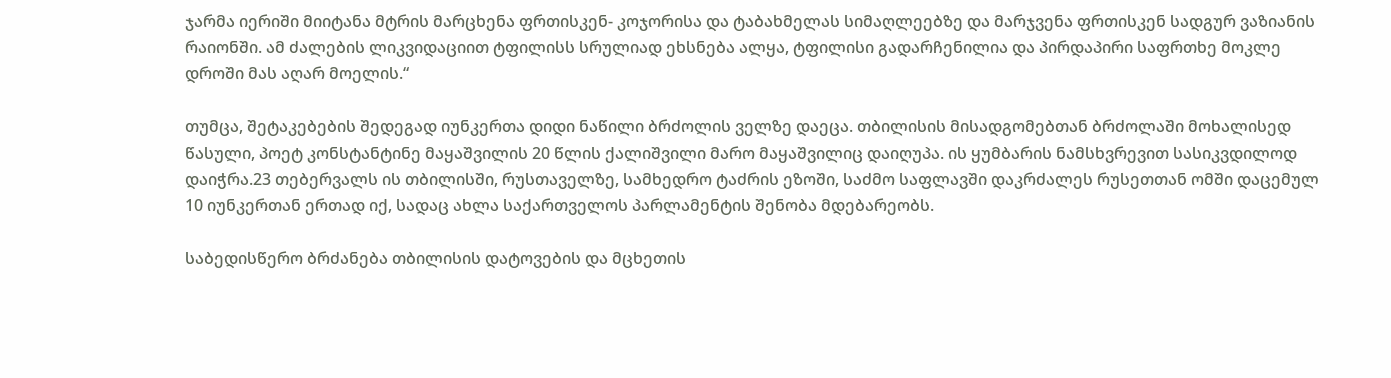ჯარმა იერიში მიიტანა მტრის მარცხენა ფრთისკენ- კოჯორისა და ტაბახმელას სიმაღლეებზე და მარჯვენა ფრთისკენ სადგურ ვაზიანის რაიონში. ამ ძალების ლიკვიდაციით ტფილისს სრულიად ეხსნება ალყა, ტფილისი გადარჩენილია და პირდაპირი საფრთხე მოკლე დროში მას აღარ მოელის.“

თუმცა, შეტაკებების შედეგად იუნკერთა დიდი ნაწილი ბრძოლის ველზე დაეცა. თბილისის მისადგომებთან ბრძოლაში მოხალისედ წასული, პოეტ კონსტანტინე მაყაშვილის 20 წლის ქალიშვილი მარო მაყაშვილიც დაიღუპა. ის ყუმბარის ნამსხვრევით სასიკვდილოდ დაიჭრა.23 თებერვალს ის თბილისში, რუსთაველზე, სამხედრო ტაძრის ეზოში, საძმო საფლავში დაკრძალეს რუსეთთან ომში დაცემულ 10 იუნკერთან ერთად იქ, სადაც ახლა საქართველოს პარლამენტის შენობა მდებარეობს.

საბედისწერო ბრძანება თბილისის დატოვების და მცხეთის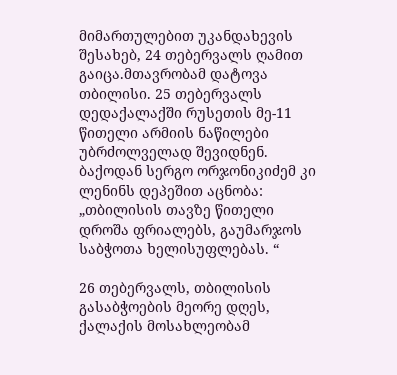მიმართულებით უკანდახევის შესახებ, 24 თებერვალს ღამით გაიცა.მთავრობამ დატოვა თბილისი. 25 თებერვალს დედაქალაქში რუსეთის მე-11 წითელი არმიის ნაწილები უბრძოლველად შევიდნენ. ბაქოდან სერგო ორჯონიკიძემ კი ლენინს დეპეშით აცნობა: „თბილისის თავზე წითელი დროშა ფრიალებს, გაუმარჯოს საბჭოთა ხელისუფლებას. “

26 თებერვალს, თბილისის გასაბჭოების მეორე დღეს, ქალაქის მოსახლეობამ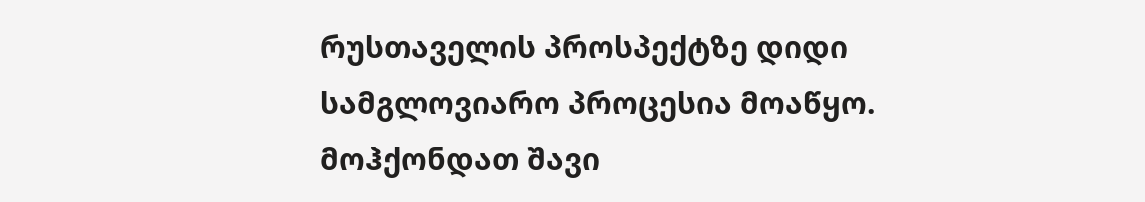რუსთაველის პროსპექტზე დიდი სამგლოვიარო პროცესია მოაწყო. მოჰქონდათ შავი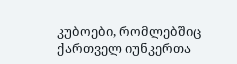კუბოები, რომლებშიც ქართველ იუნკერთა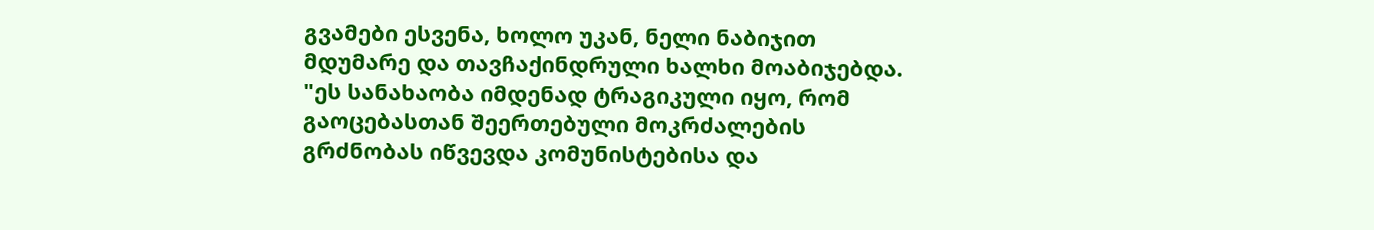გვამები ესვენა, ხოლო უკან, ნელი ნაბიჯით მდუმარე და თავჩაქინდრული ხალხი მოაბიჯებდა. "ეს სანახაობა იმდენად ტრაგიკული იყო, რომ გაოცებასთან შეერთებული მოკრძალების გრძნობას იწვევდა კომუნისტებისა და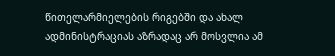წითელარმიელების რიგებში და ახალ ადმინისტრაციას აზრადაც არ მოსვლია ამ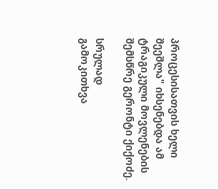პროცესისათვის ხელი შეეშლა" იხსენებდა ამ ტრაგიკული მოვლენების შემსწრე გერონტი ქიქოძე.

სრულად
გამოკითხვა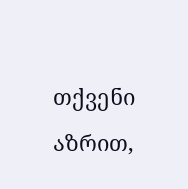თქვენი აზრით,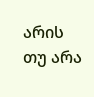არის თუ არა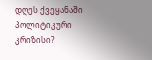დღეს ქვეყანაში პოლიტიკური კრიზისი?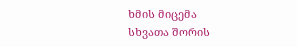ხმის მიცემა
სხვათა შორის